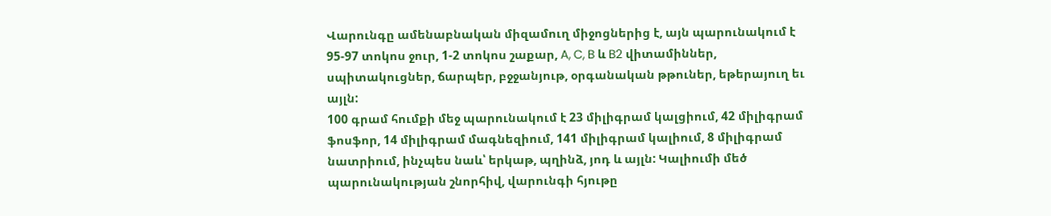Վարունգը ամենաբնական միզամուղ միջոցներից է, այն պարունակում է 95-97 տոկոս ջուր, 1-2 տոկոս շաքար, A, C, B և B2 վիտամիններ, սպիտակուցներ, ճարպեր, բջջանյութ, օրգանական թթուներ, եթերայուղ եւ այլն:
100 գրամ հումքի մեջ պարունակում է 23 միլիգրամ կալցիում, 42 միլիգրամ ֆոսֆոր, 14 միլիգրամ մագնեզիում, 141 միլիգրամ կալիում, 8 միլիգրամ նատրիում, ինչպես նաև՝ երկաթ, պղինձ, յոդ և այլն: Կալիումի մեծ պարունակության շնորհիվ, վարունգի հյութը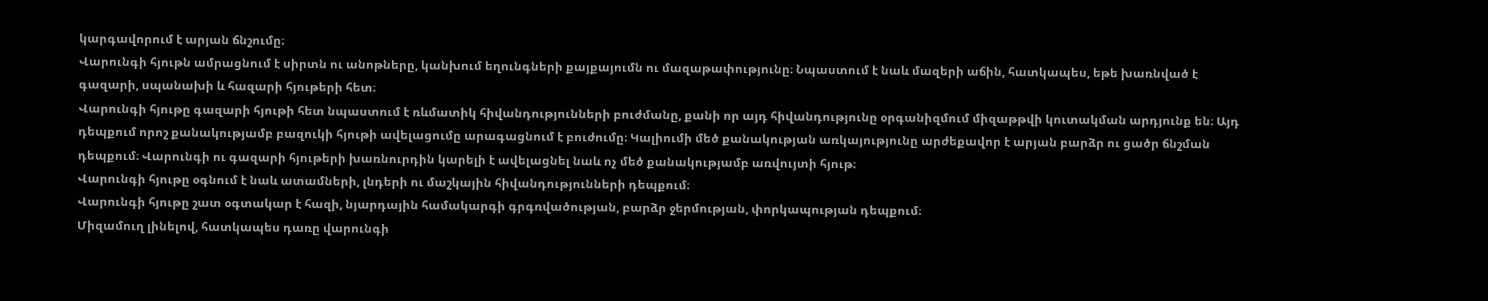կարգավորում է արյան ճնշումը։
Վարունգի հյութն ամրացնում է սիրտն ու անոթները, կանխում եղունգների քայքայումն ու մազաթափությունը։ Նպաստում է նաև մազերի աճին, հատկապես, եթե խառնված է գազարի, սպանախի և հազարի հյութերի հետ։
Վարունգի հյութը գազարի հյութի հետ նպաստում է ռևմատիկ հիվանդությունների բուժմանը, քանի որ այդ հիվանդությունը օրգանիզմում միզաթթվի կուտակման արդյունք են։ Այդ դեպքում որոշ քանակությամբ բազուկի հյութի ավելացումը արագացնում է բուժումը։ Կալիումի մեծ քանակության առկայությունը արժեքավոր է արյան բարձր ու ցածր ճնշման դեպքում։ Վարունգի ու գազարի հյութերի խառնուրդին կարելի է ավելացնել նաև ոչ մեծ քանակությամբ առվույտի հյութ։
Վարունգի հյութը օգնում է նաև ատամների, լնդերի ու մաշկային հիվանդությունների դեպքում։
Վարունգի հյութը շատ օգտակար է հազի, նյարդային համակարգի գրգռվածության, բարձր ջերմության, փորկապության դեպքում։
Միզամուղ լինելով, հատկապես դառը վարունգի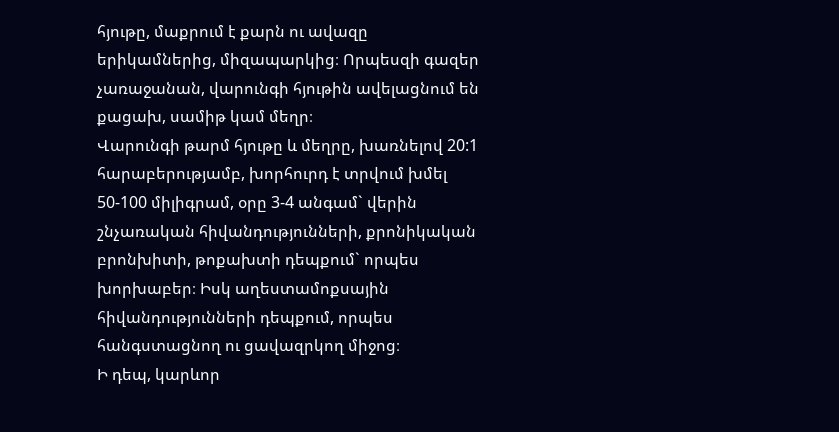հյութը, մաքրում է քարն ու ավազը երիկամներից, միզապարկից։ Որպեսզի գազեր չառաջանան, վարունգի հյութին ավելացնում են քացախ, սամիթ կամ մեղր։
Վարունգի թարմ հյութը և մեղրը, խառնելով 20:1 հարաբերությամբ, խորհուրդ է տրվում խմել 50-100 միլիգրամ, օրը 3-4 անգամ` վերին շնչառական հիվանդությունների, քրոնիկական բրոնխիտի, թոքախտի դեպքում` որպես խորխաբեր։ Իսկ աղեստամոքսային հիվանդությունների դեպքում, որպես հանգստացնող ու ցավազրկող միջոց։
Ի դեպ, կարևոր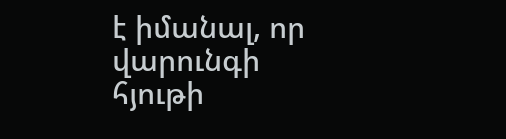է իմանալ, որ վարունգի հյութի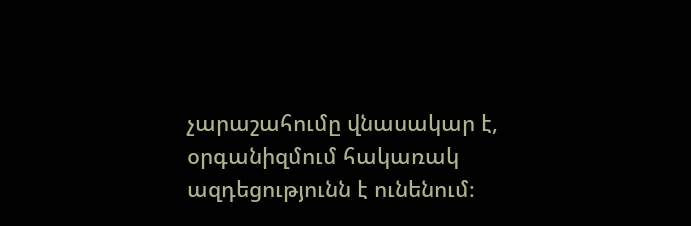չարաշահումը վնասակար է, օրգանիզմում հակառակ ազդեցությունն է ունենում։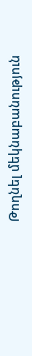Թողնել մեկնաբանություն